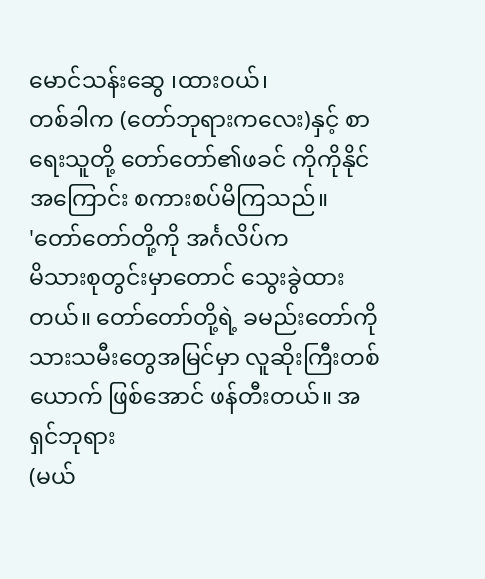မောင်သန်းဆွေ ၊ထားဝယ်၊
တစ်ခါက (တော်ဘုရားကလေး)နှင့် စာရေးသူတို့ တော်တော်၏ဖခင် ကိုကိုနိုင် အကြောင်း စကားစပ်မိကြသည်။
'တော်တော်တို့ကို အင်္ဂလိပ်က
မိသားစုတွင်းမှာတောင် သွေးခွဲထားတယ်။ တော်တော်တို့ရဲ့ ခမည်းတော်ကို
သားသမီးတွေအမြင်မှာ လူဆိုးကြီးတစ်ယောက် ဖြစ်အောင် ဖန်တီးတယ်။ အရှင်ဘုရား
(မယ်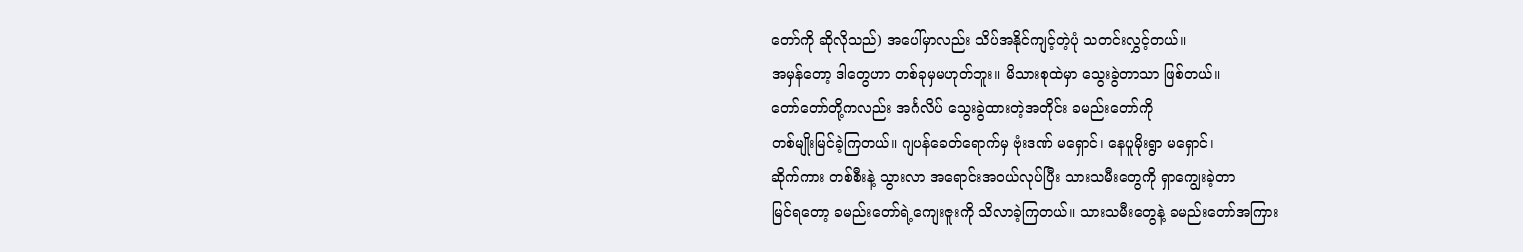တော်ကို ဆိုလိုသည်) အပေါ်မှာလည်း သိပ်အနိုင်ကျင့်တဲ့ပုံ သတင်းလွှင့်တယ်။
အမှန်တော့ ဒါတွေဟာ တစ်ခုမှမဟုတ်ဘူး။ မိသားစုထဲမှာ သွေးခွဲတာသာ ဖြစ်တယ်။
တော်တော်တို့ကလည်း အင်္ဂလိပ် သွေးခွဲထားတဲ့အတိုင်း ခမည်းတော်ကို
တစ်မျိုးမြင်ခဲ့ကြတယ်။ ဂျပန်ခေတ်ရောက်မှ ဗုံးဒဏ် မရှောင်၊ နေပူမိုးရွာ မရှောင်၊
ဆိုက်ကား တစ်စီးနဲ့ သွားလာ အရောင်းအဝယ်လုပ်ပြီး သားသမီးတွေကို ရှာကျွေးခဲ့တာ
မြင်ရတော့ ခမည်းတော်ရဲ့ကျေးဇူးကို သိလာခဲ့ကြတယ်။ သားသမီးတွေနဲ့ ခမည်းတော်အကြား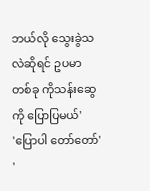ဘယ်လို သွေးခွဲသလဲဆိုရင် ဥပမာတစ်ခု ကိုသန်းဆွေကို ပြောပြမယ်'
'ပြောပါ တော်တော်'
'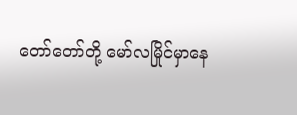တော်တော်တို့ မော်လမြိုင်မှာနေ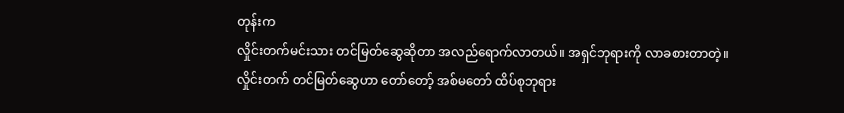တုန်းက
လှိုင်းတက်မင်းသား တင်မြတ်ဆွေဆိုတာ အလည်ရောက်လာတယ်။ အရှင်ဘုရားကို လာခစားတာတဲ့။
လှိုင်းတက် တင်မြတ်ဆွေဟာ တော်တော့် အစ်မတော် ထိပ်စုဘုရား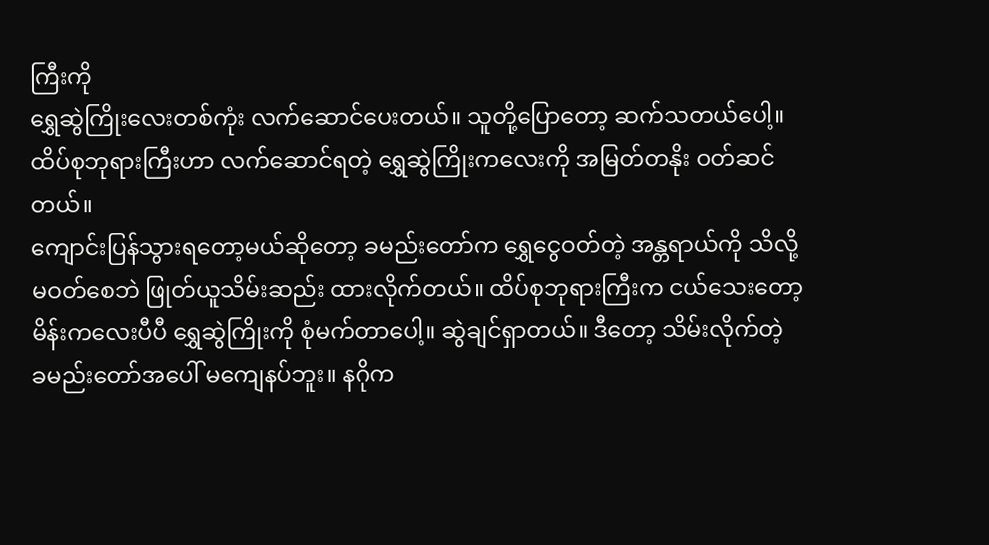ကြီးကို
ရွှေဆွဲကြိုးလေးတစ်ကုံး လက်ဆောင်ပေးတယ်။ သူတို့ပြောတော့ ဆက်သတယ်ပေါ့။
ထိပ်စုဘုရားကြီးဟာ လက်ဆောင်ရတဲ့ ရွှေဆွဲကြိုးကလေးကို အမြတ်တနိုး ဝတ်ဆင်တယ်။
ကျောင်းပြန်သွားရတော့မယ်ဆိုတော့ ခမည်းတော်က ရွှေငွေဝတ်တဲ့ အန္တရာယ်ကို သိလို့
မဝတ်စေဘဲ ဖြုတ်ယူသိမ်းဆည်း ထားလိုက်တယ်။ ထိပ်စုဘုရားကြီးက ငယ်သေးတော့
မိန်းကလေးပီပီ ရွှေဆွဲကြိုးကို စုံမက်တာပေါ့။ ဆွဲချင်ရှာတယ်။ ဒီတော့ သိမ်းလိုက်တဲ့
ခမည်းတော်အပေါ် မကျေနပ်ဘူး။ နဂိုက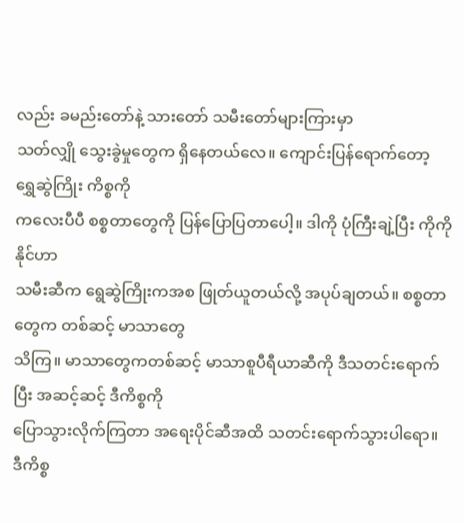လည်း ခမည်းတော်နဲ့ သားတော် သမီးတော်များကြားမှာ
သတ်လျှို သွေးခွဲမှုတွေက ရှိနေတယ်လေ။ ကျောင်းပြန်ရောက်တော့ ရွှေဆွဲကြိုး ကိစ္စကို
ကလေးပီပီ စစ္စတာတွေကို ပြန်ပြောပြတာပေါ့။ ဒါကို ပုံကြီးချဲ့ပြီး ကိုကိုနိုင်ဟာ
သမီးဆီက ရွေဆွဲကြိုးကအစ ဖြုတ်ယူတယ်လို့ အပုပ်ချတယ်။ စစ္စတာတွေက တစ်ဆင့် မာသာတွေ
သိကြ။ မာသာတွေကတစ်ဆင့် မာသာစူပီရီယာဆီကို ဒီသတင်းရောက်ပြီး အဆင့်ဆင့် ဒီကိစ္စကို
ပြောသွားလိုက်ကြတာ အရေးပိုင်ဆီအထိ သတင်းရောက်သွားပါရော။ ဒီကိစ္စ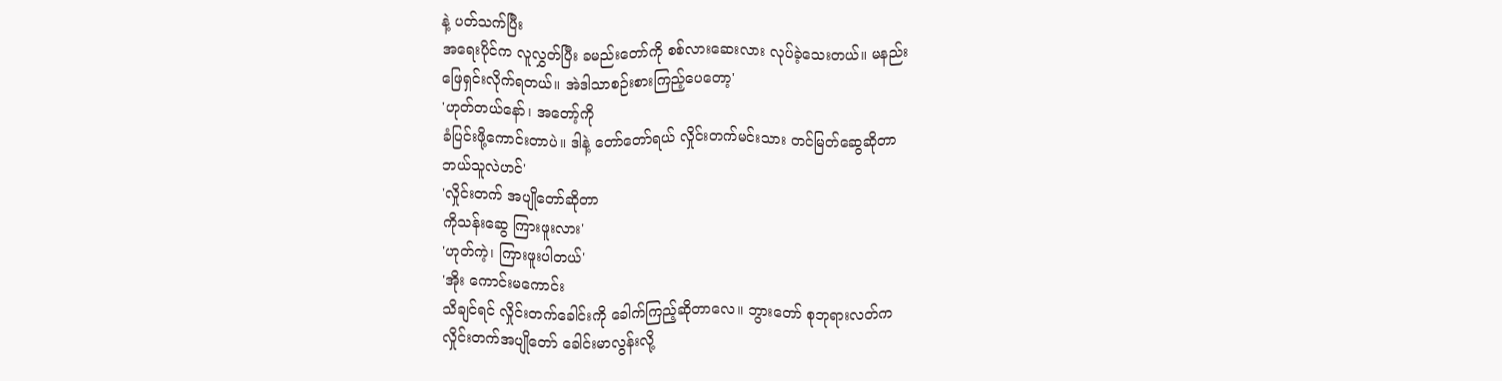နဲ့ ပတ်သက်ပြီး
အရေးပိုင်က လူလွှတ်ပြီး ခမည်းတော်ကို စစ်လားဆေးလား လုပ်ခဲ့သေးတယ်။ မနည်း
ဖြေရှင်းလိုက်ရတယ်။ အဲဒါသာစဉ်းစားကြည့်ပေတော့'
'ဟုတ်တယ်နော်၊ အတော့်ကို
ခံပြင်းဖို့ကောင်းတာပဲ။ ဒါနဲ့ တော်တော်ရယ် လှိုင်းတက်မင်းသား တင်မြတ်ဆွေဆိုတာ
ဘယ်သူလဲဟင်'
'လှိုင်းတက် အပျိုတော်ဆိုတာ
ကိုသန်းဆွေ ကြားဖူးလား'
'ဟုတ်ကဲ့၊ ကြားဖူးပါတယ်'
'အိုး ကောင်းမကောင်း
သိချင်ရင် လှိုင်းတက်ခေါင်းကို ခေါက်ကြည့်ဆိုတာလေ။ ဘွားတော် စုဘုရားလတ်က
လှိုင်းတက်အပျိုတော် ခေါင်းမာလွန်းလို့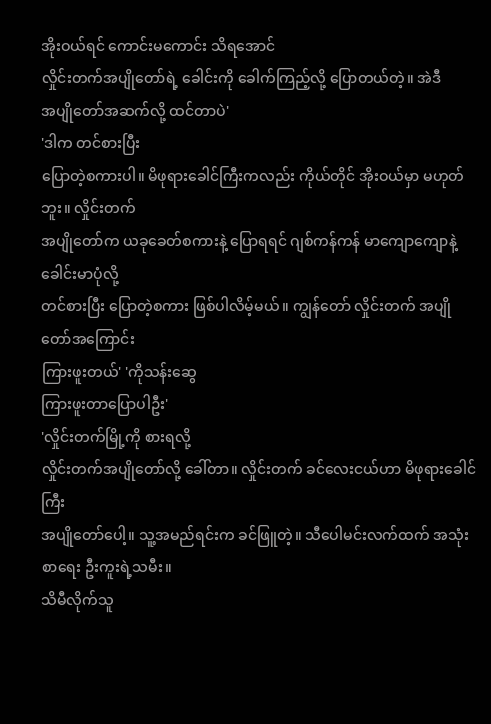အိုးဝယ်ရင် ကောင်းမကောင်း သိရအောင်
လှိုင်းတက်အပျိုတော်ရဲ့ ခေါင်းကို ခေါက်ကြည့်လို့ ပြောတယ်တဲ့။ အဲဒီ
အပျိုတော်အဆက်လို့ ထင်တာပဲ'
'ဒါက တင်စားပြီး
ပြောတဲ့စကားပါ။ မိဖုရားခေါင်ကြီးကလည်း ကိုယ်တိုင် အိုးဝယ်မှာ မဟုတ်ဘူး။ လှိုင်းတက်
အပျိုတော်က ယခုခေတ်စကားနဲ့ ပြောရရင် ဂျစ်ကန်ကန် မာကျောကျောနဲ့ ခေါင်းမာပုံလို့
တင်စားပြီး ပြောတဲ့စကား ဖြစ်ပါလိမ့်မယ်။ ကျွန်တော် လှိုင်းတက် အပျိုတော်အကြောင်း
ကြားဖူးတယ်' 'ကိုသန်းဆွေ
ကြားဖူးတာပြောပါဦး'
'လှိုင်းတက်မြို့ကို စားရလို့
လှိုင်းတက်အပျိုတော်လို့ ခေါ်တာ။ လှိုင်းတက် ခင်လေးငယ်ဟာ မိဖုရားခေါင်ကြီး
အပျိုတော်ပေါ့။ သူ့အမည်ရင်းက ခင်ဖြူတဲ့။ သီပေါမင်းလက်ထက် အသုံးစာရေး ဦးကူးရဲ့သမီး။
သိမီလိုက်သူ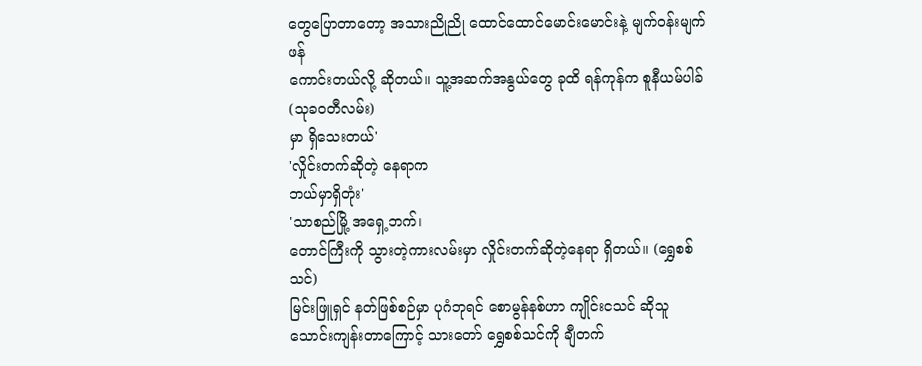တွေပြောတာတော့ အသားညိုညို ထောင်ထောင်မောင်းမောင်းနဲ့ မျက်ဝန်းမျက်ဖန်
ကောင်းတယ်လို့ ဆိုတယ်။ သူ့အဆက်အနွယ်တွေ ခုထိ ရန်ကုန်က စူနီယမ်ပါခ် (သုခဝတီလမ်း)
မှာ ရှိသေးတယ်'
'လှိုင်းတက်ဆိုတဲ့ နေရာက
ဘယ်မှာရှိတုံး'
'သာစည်မြို့ အရှေ့ဘက်၊
တောင်ကြီးကို သွားတဲ့ကားလမ်းမှာ လှိုင်းတက်ဆိုတဲ့နေရာ ရှိတယ်။ (ရွှေစစ်သင်)
မြင်းဖြူရှင် နတ်ဖြစ်စဉ်မှာ ပုဂံဘုရင် စောမွန်နစ်ဟာ ကျိုင်းငသင် ဆိုသူ
သောင်းကျန်းတာကြောင့် သားတော် ရွှေစစ်သင်ကို ချီတက်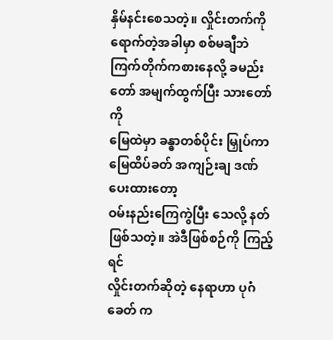နှိမ်နင်းစေသတဲ့။ လှိုင်းတက်ကို
ရောက်တဲ့အခါမှာ စစ်မချီဘဲ ကြက်တိုက်ကစားနေလို့ ခမည်းတော် အမျက်ထွက်ပြီး သားတော်ကို
မြေထဲမှာ ခန္ဓာတစ်ပိုင်း မြှုပ်ကာ မြေထိပ်ခတ် အကျဉ်းချ ဒဏ်ပေးထားတော့
ဝမ်းနည်းကြေကွဲပြီး သေလို့ နတ် ဖြစ်သတဲ့။ အဲဒီဖြစ်စဉ်ကို ကြည့်ရင်
လှိုင်းတက်ဆိုတဲ့ နေရာဟာ ပုဂံခေတ် က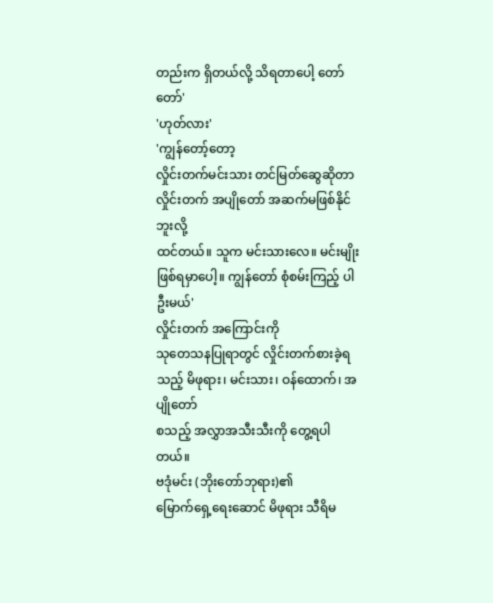တည်းက ရှိတယ်လို့ သိရတာပေါ့ တော်တော်'
'ဟုတ်လား'
'ကျွန်တော့်တော့
လှိုင်းတက်မင်းသား တင်မြတ်ဆွေဆိုတာ လှိုင်းတက် အပျိုတော် အဆက်မဖြစ်နိုင်ဘူးလို့
ထင်တယ်။ သူက မင်းသားလေ။ မင်းမျိုး ဖြစ်ရမှာပေါ့။ ကျွန်တော် စုံစမ်းကြည့် ပါဦးမယ်'
လှိုင်းတက် အကြောင်းကို
သုတေသနပြုရာတွင် လှိုင်းတက်စားခဲ့ရသည့် မိဖုရား၊ မင်းသား၊ ဝန်ထောက်၊ အပျိုတော်
စသည့် အလွှာအသီးသီးကို တွေ့ရပါတယ်။
ဗဒုံမင်း (ဘိုးတော်ဘုရား)၏
မြောက်ရှေ့ရေးဆောင် မိဖုရား သီရိမ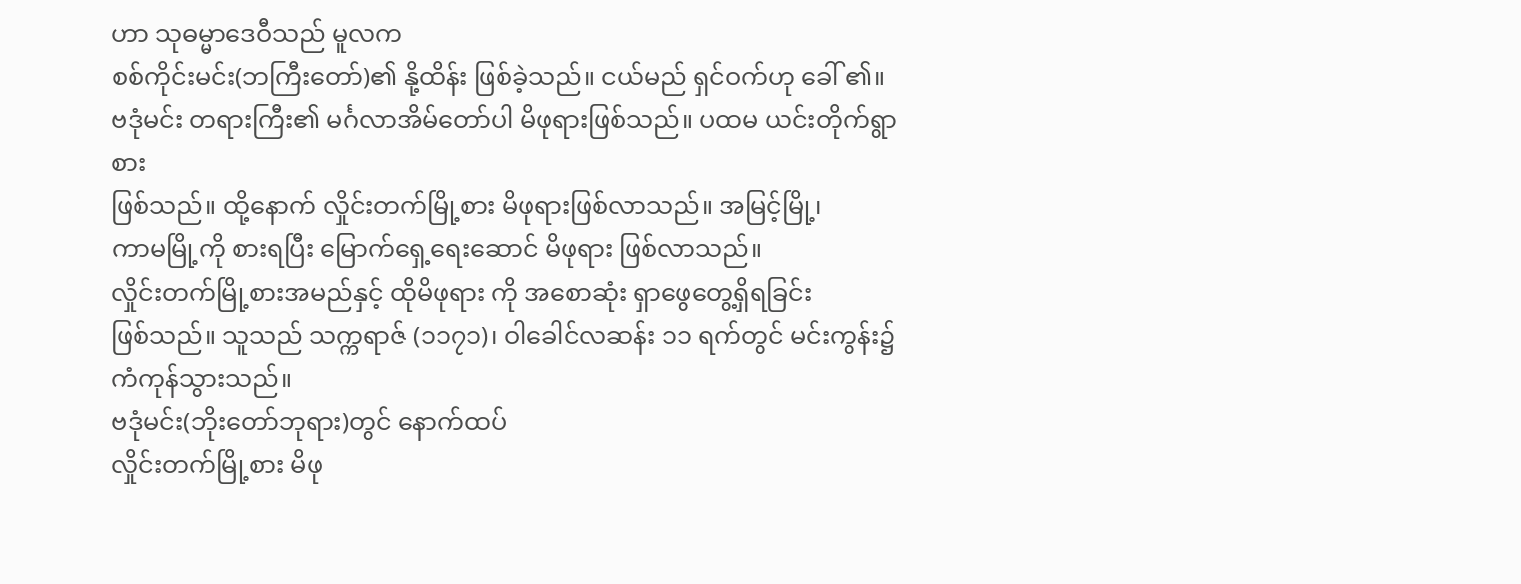ဟာ သုဓမ္မာဒေဝီသည် မူလက
စစ်ကိုင်းမင်း(ဘကြီးတော်)၏ နို့ထိန်း ဖြစ်ခဲ့သည်။ ငယ်မည် ရှင်ဝက်ဟု ခေါ် ၏။
ဗဒုံမင်း တရားကြီး၏ မင်္ဂလာအိမ်တော်ပါ မိဖုရားဖြစ်သည်။ ပထမ ယင်းတိုက်ရွာစား
ဖြစ်သည်။ ထို့နောက် လှိုင်းတက်မြို့စား မိဖုရားဖြစ်လာသည်။ အမြင့်မြို့၊
ကာမမြို့ကို စားရပြီး မြောက်ရှေ့ရေးဆောင် မိဖုရား ဖြစ်လာသည်။
လှိုင်းတက်မြို့စားအမည်နှင့် ထိုမိဖုရား ကို အစောဆုံး ရှာဖွေတွေ့ရှိရခြင်း
ဖြစ်သည်။ သူသည် သက္ကရာဇ် (၁၁၇၁)၊ ဝါခေါင်လဆန်း ၁၁ ရက်တွင် မင်းကွန်း၌ ကံကုန်သွားသည်။
ဗဒုံမင်း(ဘိုးတော်ဘုရား)တွင် နောက်ထပ်
လှိုင်းတက်မြို့စား မိဖု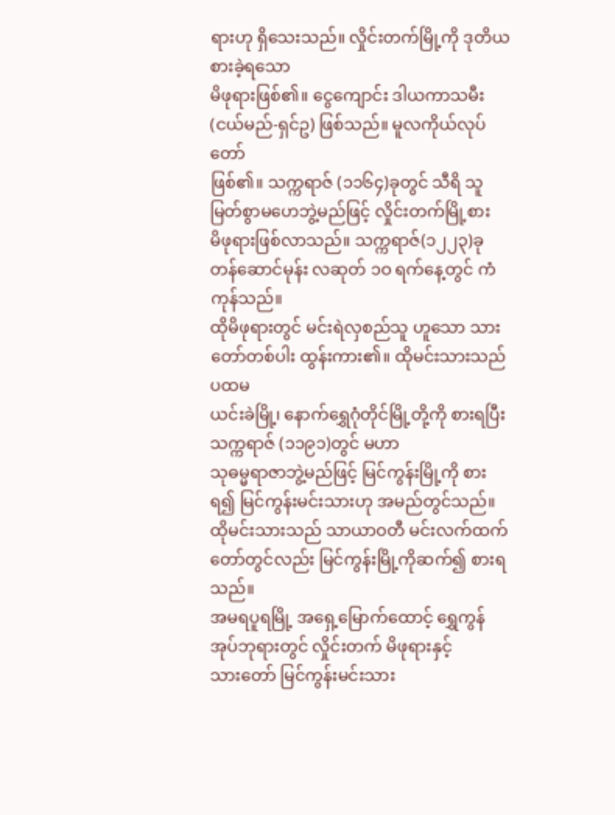ရားဟု ရှိသေးသည်။ လှိုင်းတက်မြို့ကို ဒုတိယစားခဲ့ရသော
မိဖုရားဖြစ်၏။ ငွေကျောင်း ဒါယကာသမီး(ငယ်မည်-ရှင်ဥ) ဖြစ်သည်။ မူလကိုယ်လုပ်တော်
ဖြစ်၏။ သက္ကရာဇ် (၁၁၆၄)ခုတွင် သီရိ သူမြတ်စွာမဟေဘွဲ့မည်ဖြင့် လှိုင်းတက်မြို့စား
မိဖုရားဖြစ်လာသည်။ သက္ကရာဇ်(၁၂၂၃)ခု တန်ဆောင်မုန်း လဆုတ် ၁ဝ ရက်နေ့တွင် ကံကုန်သည်။
ထိုမိဖုရားတွင် မင်းရဲလှစည်သူ ဟူသော သားတော်တစ်ပါး ထွန်းကား၏။ ထိုမင်းသားသည် ပထမ
ယင်းခဲမြို့၊ နောက်ရွှေဂုံတိုင်မြို့တို့ကို စားရပြီး သက္ကရာဇ် (၁၁၉၁)တွင် မဟာ
သုဓမ္မရာဇာဘွဲ့မည်ဖြင့် မြင်ကွန်းမြို့ကို စားရ၍ မြင်ကွန်းမင်းသားဟု အမည်တွင်သည်။
ထိုမင်းသားသည် သာယာဝတီ မင်းလက်ထက်တော်တွင်လည်း မြင်ကွန်းမြို့ကိုဆက်၍ စားရသည်။
အမရပူရမြို့ အရှေ့မြောက်ထောင့် ရွှေကွန်အုပ်ဘုရားတွင် လှိုင်းတက် မိဖုရားနှင့်
သားတော် မြင်ကွန်းမင်းသား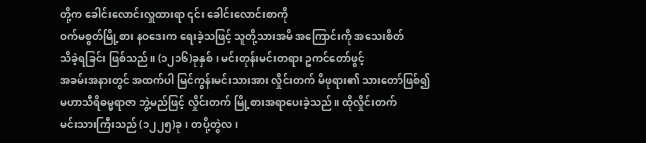တို့က ခေါင်းလောင်းလှူထားရာ ၎င်း ခေါင်းလောင်းစာကို
ဝက်မစွတ်မြို့စား နဝဒေးက ရေးခဲ့သဖြင့် သူတို့သားအမိ အကြောင်းကို အသေးစိတ်
သိခဲ့ရခြင်း ဖြစ်သည်။ (၁၂၁၆)ခုနှစ်၊ မင်းတုန်းမင်းတရား ဥကင်တော်ဖွင့်
အခမ်းအနားတွင် အထက်ပါ မြင်ကွန်းမင်းသားအား လှိုင်းတက် မိဖုရား၏ သားတော်ဖြစ်၍
မဟာသီရိဓမ္မရာဇာ ဘွဲ့မည်ဖြင့် လှိုင်းတက် မြို့စားအရာပေးခဲ့သည်။ ထိုလှိုင်းတက်
မင်းသားကြီးသည် (၁၂၂၅)ခု၊ တပို့တွဲလ၊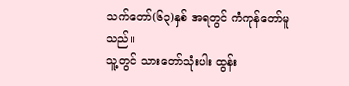သက်တော်(၆၃)နှစ် အရတွင် ကံကုန်တော်မူသည်။
သူ့တွင် သားတော်သုံးပါး ထွန်း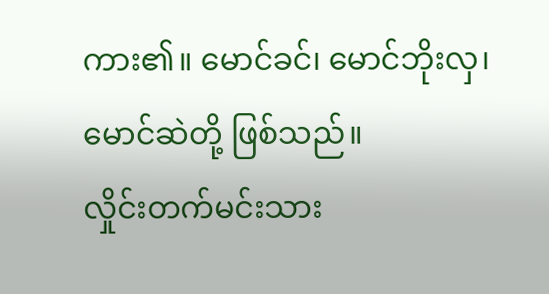ကား၏။ မောင်ခင်၊ မောင်ဘိုးလှ၊ မောင်ဆဲတို့ ဖြစ်သည်။
လှိုင်းတက်မင်းသား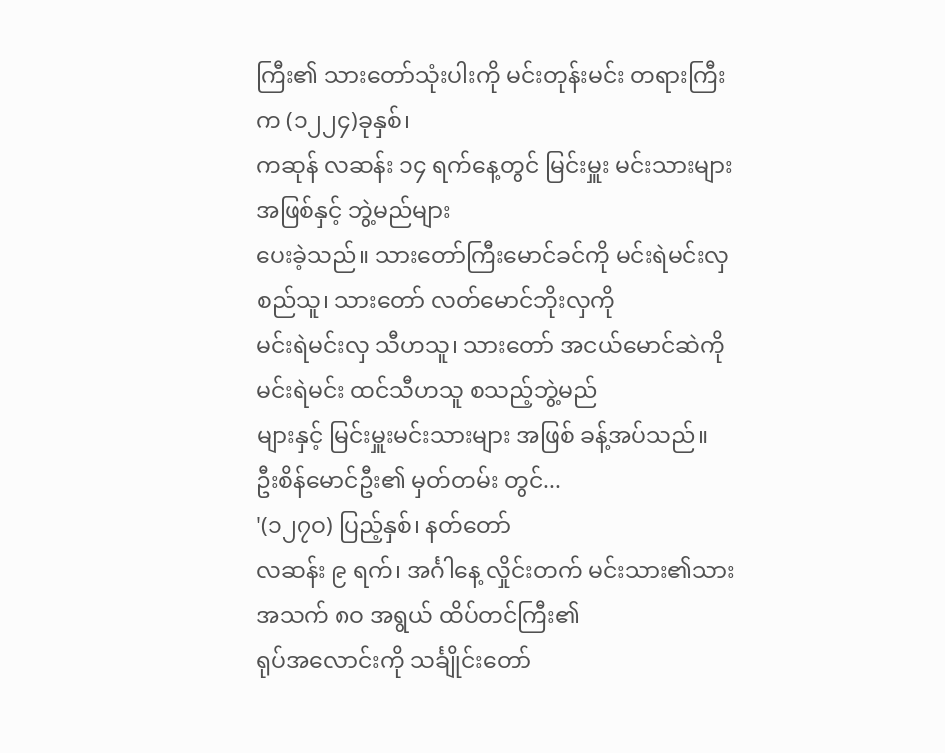ကြီး၏ သားတော်သုံးပါးကို မင်းတုန်းမင်း တရားကြီးက (၁၂၂၄)ခုနှစ်၊
ကဆုန် လဆန်း ၁၄ ရက်နေ့တွင် မြင်းမှူး မင်းသားများအဖြစ်နှင့် ဘွဲ့မည်များ
ပေးခဲ့သည်။ သားတော်ကြီးမောင်ခင်ကို မင်းရဲမင်းလှစည်သူ၊ သားတော် လတ်မောင်ဘိုးလှကို
မင်းရဲမင်းလှ သီဟသူ၊ သားတော် အငယ်မောင်ဆဲကို မင်းရဲမင်း ထင်သီဟသူ စသည့်ဘွဲ့မည်
များနှင့် မြင်းမှူးမင်းသားများ အဖြစ် ခန့်အပ်သည်။
ဦးစိန်မောင်ဦး၏ မှတ်တမ်း တွင်...
'(၁၂၇ဝ) ပြည့်နှစ်၊ နတ်တော်
လဆန်း ၉ ရက်၊ အင်္ဂါနေ့ လှိုင်းတက် မင်းသား၏သား အသက် ၈ဝ အရွယ် ထိပ်တင်ကြီး၏
ရုပ်အလောင်းကို သင်္ချိုင်းတော်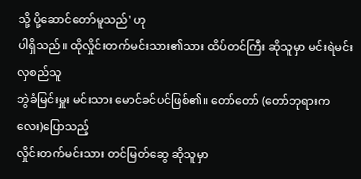သို့ ပို့ဆောင်တော်မူသည်' ဟု
ပါရှိသည်။ ထိုလှိုင်းတက်မင်းသား၏သား ထိပ်တင်ကြီး ဆိုသူမှာ မင်းရဲမင်းလှစည်သူ
ဘွဲခံမြင်းမှူး မင်းသား မောင်ခင်ပင်ဖြစ်၏။ တော်တော် (တော်ဘုရားကလေး)ပြောသည့်
လှိုင်းတက်မင်းသား တင်မြတ်ဆွေ ဆိုသူမှာ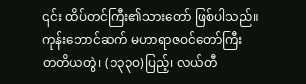၎င်း ထိပ်တင်ကြီး၏သားတော် ဖြစ်ပါသည်။
ကုန်းဘောင်ဆက် မဟာရာဇဝင်တော်ကြီး
တတိယတွဲ၊ (၁၃၃ဝ)ပြည့်၊ လယ်တီ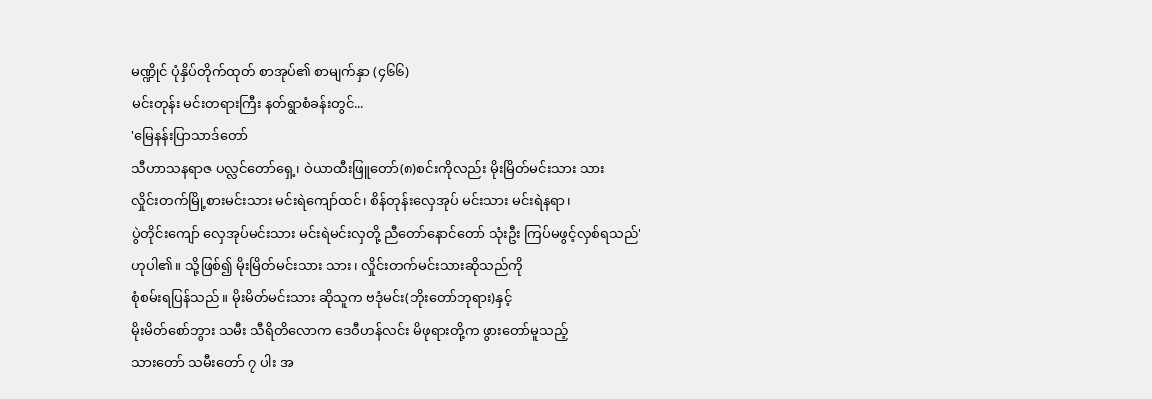မဏ္ဍိုင် ပုံနှိပ်တိုက်ထုတ် စာအုပ်၏ စာမျက်နှာ (၄၆၆)
မင်းတုန်း မင်းတရားကြီး နတ်ရွာစံခန်းတွင်...
'မြေနန်းပြာသာဒ်တော်
သီဟာသနရာဇ ပလ္လင်တော်ရှေ့၊ ဝဲယာထီးဖြူတော်(၈)စင်းကိုလည်း မိုးမြိတ်မင်းသား သား
လှိုင်းတက်မြို့စားမင်းသား မင်းရဲကျော်ထင်၊ စိန်တုန်းလှေအုပ် မင်းသား မင်းရဲနရာ၊
ပွဲတိုင်းကျော် လှေအုပ်မင်းသား မင်းရဲမင်းလှတို့ ညီတော်နောင်တော် သုံးဦး ကြပ်မဖွင့်လှစ်ရသည်'
ဟုပါ၏။ သို့ဖြစ်၍ မိုးမြိတ်မင်းသား သား၊ လှိုင်းတက်မင်းသားဆိုသည်ကို
စုံစမ်းရပြန်သည်။ မိုးမိတ်မင်းသား ဆိုသူက ဗဒုံမင်း(ဘိုးတော်ဘုရား)နှင့်
မိုးမိတ်စော်ဘွား သမီး သီရိတိလောက ဒေဝီဟန်လင်း မိဖုရားတို့က ဖွားတော်မူသည့်
သားတော် သမီးတော် ၇ ပါး အ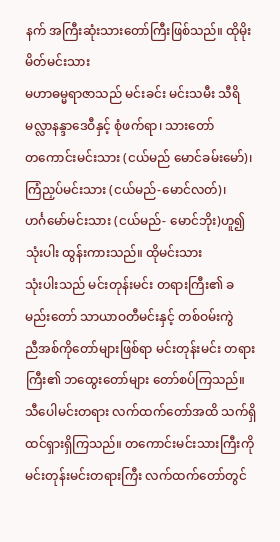နက် အကြီးဆုံးသားတော်ကြီးဖြစ်သည်။ ထိုမိုးမိတ်မင်းသား
မဟာဓမ္မရာဇာသည် မင်းခင်း မင်းသမီး သီရိ မလ္လာနန္ဒာဒေဝီနှင့် စုံဖက်ရာ၊ သားတော်
တကောင်းမင်းသား (ငယ်မည် မောင်ခမ်းမော်)၊ ကြံညှပ်မင်းသား (ငယ်မည်-မောင်လတ်)၊
ဟင်္ဂမော်မင်းသား (ငယ်မည်- မောင်ဘိုး)ဟူ၍ သုံးပါး ထွန်းကားသည်။ ထိုမင်းသား
သုံးပါးသည် မင်းတုန်းမင်း တရားကြီး၏ ခမည်းတော် သာယာဝတီမင်းနှင့် တစ်ဝမ်းကွဲ
ညီအစ်ကိုတော်များဖြစ်ရာ မင်းတုန်းမင်း တရားကြီး၏ ဘထွေးတော်များ တော်စပ်ကြသည်။
သီပေါမင်းတရား လက်ထက်တော်အထိ သက်ရှိထင်ရှားရှိကြသည်။ တကောင်းမင်းသားကြီးကို
မင်းတုန်းမင်းတရားကြီး လက်ထက်တော်တွင်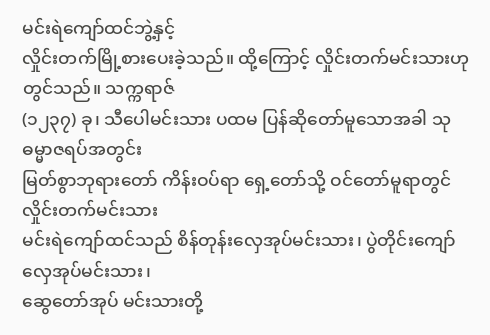မင်းရဲကျော်ထင်ဘွဲ့နှင့်
လှိုင်းတက်မြို့စားပေးခဲ့သည်။ ထို့ကြောင့် လှိုင်းတက်မင်းသားဟုတွင်သည်။ သက္ကရာဇ်
(၁၂၃၇) ခု၊ သီပေါမင်းသား ပထမ ပြန်ဆိုတော်မူသောအခါ သုဓမ္မာဇရပ်အတွင်း
မြတ်စွာဘုရားတော် ကိန်းဝပ်ရာ ရှေ့တော်သို့ ဝင်တော်မူရာတွင် လှိုင်းတက်မင်းသား
မင်းရဲကျော်ထင်သည် စိန်တုန်းလှေအုပ်မင်းသား၊ ပွဲတိုင်းကျော် လှေအုပ်မင်းသား၊
ဆွေတော်အုပ် မင်းသားတို့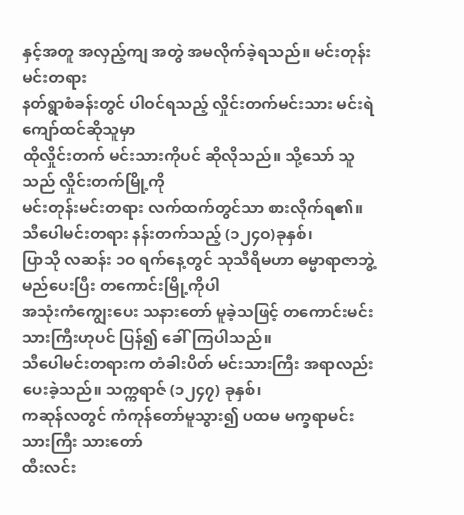နှင့်အတူ အလှည့်ကျ အတွဲ အမလိုက်ခဲ့ရသည်။ မင်းတုန်းမင်းတရား
နတ်ရွာစံခန်းတွင် ပါဝင်ရသည့် လှိုင်းတက်မင်းသား မင်းရဲကျော်ထင်ဆိုသူမှာ
ထိုလှိုင်းတက် မင်းသားကိုပင် ဆိုလိုသည်။ သို့သော် သူသည် လှိုင်းတက်မြို့ကို
မင်းတုန်းမင်းတရား လက်ထက်တွင်သာ စားလိုက်ရ၏။ သီပေါမင်းတရား နန်းတက်သည့် (၁၂၄ဝ)ခုနှစ်၊
ပြာသို လဆန်း ၁ဝ ရက်နေ့တွင် သုသီရိမဟာ ဓမ္မာရာဇာဘွဲ့ မည်ပေးပြီး တကောင်းမြို့ကိုပါ
အသုံးကံကျွေးပေး သနားတော် မူခဲ့သဖြင့် တကောင်းမင်းသားကြီးဟုပင် ပြန်၍ ခေါ်ကြပါသည်။
သီပေါမင်းတရားက တံခါးပိတ် မင်းသားကြီး အရာလည်း ပေးခဲ့သည်။ သက္ကရာဇ် (၁၂၄၇) ခုနှစ်၊
ကဆုန်လတွင် ကံကုန်တော်မူသွား၍ ပထမ မက္ခရာမင်းသားကြီး သားတော်
ထီးလင်း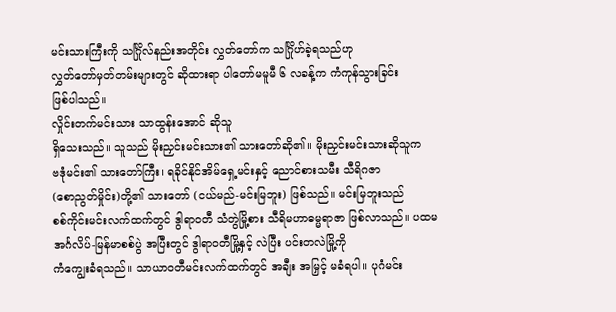မင်းသားကြီးကို သင်္ဂြိုလ်နည်းအတိုင်း လွှတ်တော်က သင်္ဂြိုဟ်ခဲ့ရသည်ဟု
လွှတ်တော်မှတ်တမ်းများတွင် ဆိုထားရာ ပါတော်မမူမီ ၆ လခန့်က ကံကုန်သွားခြင်း
ဖြစ်ပါသည်။
လှိုင်းတက်မင်းသား သာထွန်းအောင် ဆိုသူ
ရှိသေးသည်။ သူသည် မိုးညှင်းမင်းသား၏ သားတော်ဆို၏။ မိုးညှင်းမင်းသားဆိုသူက
ဗဒုံမင်း၏ သားတော်ကြီး၊ ရခိုင်နိုင်အိမ်ရှေ့မင်းနှင့် ညောင်စားသမီး သီရိဂဇာ
(စောညွတ်မှိုင်း)တို့၏ သားတော် (ငယ်မည်-မင်းမြဘူး) ဖြစ်သည်။ မင်းမြဘူးသည်
စစ်ကိုင်းမင်းလက်ထက်တွင် ဒွါရာဝတီ သံတွဲမြို့စား သီရိမဟာဓမ္မရာဇာ ဖြစ်လာသည်။ ပထမ
အင်္ဂလိပ်-မြန်မာစစ်ပွဲ အပြီးတွင် ဒွါရာဝတီမြို့နှင့် လဲပြီး ပင်းတလဲမြို့ကို
ကံကျွေးခံရသည်။ သာယာဝတီမင်းလက်ထက်တွင် အချီး အမြှင့် မခံရပါ။ ပုဂံမင်း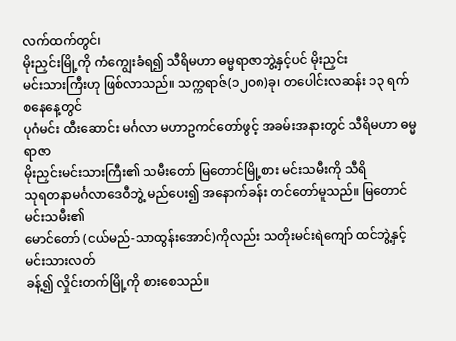လက်ထက်တွင်၊
မိုးညှင်းမြို့ကို ကံကျွေးခံရ၍ သီရိမဟာ ဓမ္မရာဇာဘွဲ့နှင့်ပင် မိုးညှင်း
မင်းသားကြီးဟု ဖြစ်လာသည်။ သက္ကရာဇ်(၁၂ဝ၈)ခု၊ တပေါင်းလဆန်း ၁၃ ရက် စနေနေ့တွင်
ပုဂံမင်း ထီးဆောင်း မင်္ဂလာ မဟာဥကင်တော်ဖွင့် အခမ်းအနားတွင် သီရိမဟာ ဓမ္မရာဇာ
မိုးညှင်းမင်းသားကြီး၏ သမီးတော် မြတောင်မြို့စား မင်းသမီးကို သီရိ
သုရတနာမင်္ဂလာဒေဝီဘွဲ့ မည်ပေး၍ အနောက်ခန်း တင်တော်မူသည်။ မြတောင် မင်းသမီး၏
မောင်တော် (ငယ်မည်-သာထွန်းအောင်)ကိုလည်း သတိုးမင်းရဲကျော် ထင်ဘွဲ့နှင့် မင်းသားလတ်
ခန့်၍ လှိုင်းတက်မြို့ကို စားစေသည်။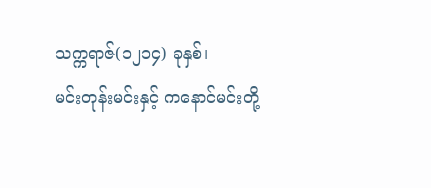သက္ကရာဇ်(၁၂၁၄) ခုနှစ်၊
မင်းတုန်းမင်းနှင့် ကနောင်မင်းတို့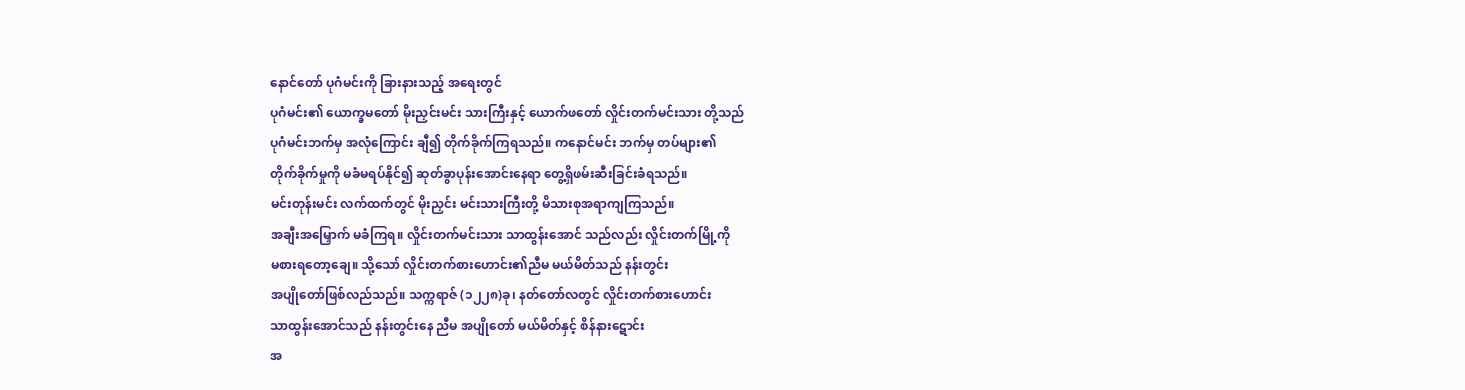နောင်တော် ပုဂံမင်းကို ခြားနားသည့် အရေးတွင်
ပုဂံမင်း၏ ယောက္ခမတော် မိုးညှင်းမင်း သားကြီးနှင့် ယောက်ဖတော် လှိုင်းတက်မင်းသား တို့သည်
ပုဂံမင်းဘက်မှ အလုံကြောင်း ချီ၍ တိုက်ခိုက်ကြရသည်။ ကနောင်မင်း ဘက်မှ တပ်များ၏
တိုက်ခိုက်မှုကို မခံမရပ်နိုင်၍ ဆုတ်ခွာပုန်းအောင်းနေရာ တွေ့ရှိဖမ်းဆီးခြင်းခံရသည်။
မင်းတုန်းမင်း လက်ထက်တွင် မိုးညှင်း မင်းသားကြီးတို့ မိသားစုအရာကျကြသည်။
အချီးအမြှောက် မခံကြရ။ လှိုင်းတက်မင်းသား သာထွန်းအောင် သည်လည်း လှိုင်းတက်မြို့ကို
မစားရတော့ချေ။ သို့သော် လှိုင်းတက်စားဟောင်း၏ညီမ မယ်မိတ်သည် နန်းတွင်း
အပျိုတော်ဖြစ်လည်သည်။ သက္ကရာဇ် (၁၂၂၈)ခု၊ နတ်တော်လတွင် လှိုင်းတက်စားဟောင်း
သာထွန်းအောင်သည် နန်းတွင်းနေ ညီမ အပျိုတော် မယ်မိတ်နှင့် စိန်နားဋောင်း
အ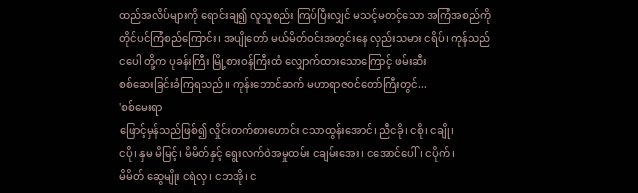ထည်အလိပ်များကို ရောင်းချ၍ လူသူစည်း ကြပ်ပြီးလျှင် မသင့်မတင့်သော အကြံအစည်ကို
တိုင်ပင်ကြံစည်ကြောင်း၊ အပျိုတော် မယ်မိတ်ဝင်းအတွင်းနေ လှည်းသမား ငရိပ်၊ ကုန်သည်
ငပေါ တို့က ပုခန်းကြီး မြို့စားဝန်ကြီးထံ လျှောက်ထားသောကြောင့် ဖမ်းဆီး
စစ်ဆေးခြင်းခံကြရသည်။ ကုန်းဘောင်ဆက် မဟာရာဇဝင်တော်ကြီးတွင်...
'စစ်မေးရာ
ဖြောင့်မှန်သည်ဖြစ်၍ လှိုင်းတက်စားဟောင်း ငသာထွန်းအောင်၊ ညီငခို၊ ငစို၊ ငချို၊
ငပို၊ နှမ မိမြင့်၊ မိမိတ်နှင့် ရွေးလက်ဝဲအမှုထမ်း ငချမ်းအေး၊ ငအောင်ပေါ်၊ ငပိုက်၊
မိမိတ် ဆွေမျိုး ငရဲလှ၊ ငဘအို၊ င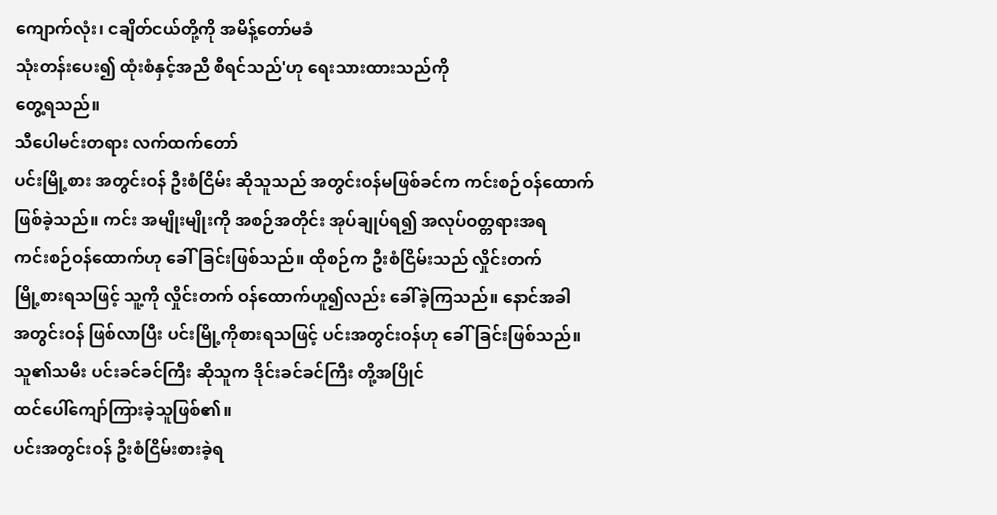ကျောက်လုံး၊ ငချိတ်ငယ်တို့ကို အမိန့်တော်မခံ
သုံးတန်းပေး၍ ထုံးစံနှင့်အညီ စီရင်သည်'ဟု ရေးသားထားသည်ကို
တွေ့ရသည်။
သီပေါမင်းတရား လက်ထက်တော်
ပင်းမြို့စား အတွင်းဝန် ဦးစံငြိမ်း ဆိုသူသည် အတွင်းဝန်မဖြစ်ခင်က ကင်းစဉ်ဝန်ထောက်
ဖြစ်ခဲ့သည်။ ကင်း အမျိုးမျိုးကို အစဉ်အတိုင်း အုပ်ချုပ်ရ၍ အလုပ်ဝတ္တရားအရ
ကင်းစဉ်ဝန်ထောက်ဟု ခေါ်ခြင်းဖြစ်သည်။ ထိုစဉ်က ဦးစံငြိမ်းသည် လှိုင်းတက်
မြို့စားရသဖြင့် သူ့ကို လှိုင်းတက် ဝန်ထောက်ဟူ၍လည်း ခေါ်ခဲ့ကြသည်။ နောင်အခါ
အတွင်းဝန် ဖြစ်လာပြီး ပင်းမြို့ကိုစားရသဖြင့် ပင်းအတွင်းဝန်ဟု ခေါ်ခြင်းဖြစ်သည်။
သူ၏သမီး ပင်းခင်ခင်ကြီး ဆိုသူက ဒိုင်းခင်ခင်ကြီး တို့အပြိုင်
ထင်ပေါ်ကျော်ကြားခဲ့သူဖြစ်၏။
ပင်းအတွင်းဝန် ဦးစံငြိမ်းစားခဲ့ရ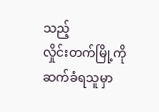သည့်
လှိုင်းတက်မြို့ကို ဆက်ခံရသူမှာ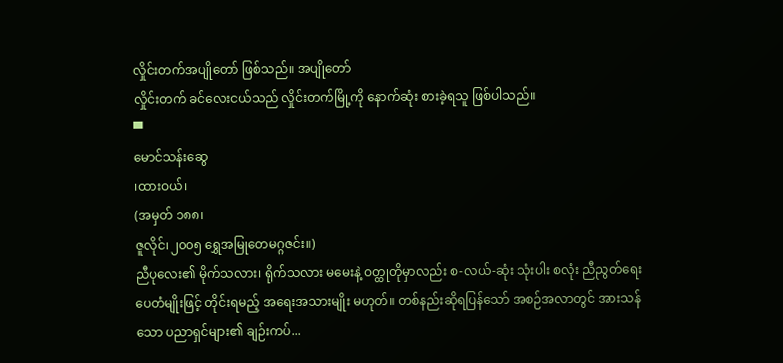လှိုင်းတက်အပျိုတော် ဖြစ်သည်။ အပျိုတော်
လှိုင်းတက် ခင်လေးငယ်သည် လှိုင်းတက်မြို့ကို နောက်ဆုံး စားခဲ့ရသူ ဖြစ်ပါသည်။
▀
မောင်သန်းဆွေ
၊ထားဝယ်၊
(အမှတ် ၁၈၈၊
ဇူလိုင်၊၂၀၀၅ ရွှေအမြုတေမဂ္ဂဇင်း။)
ညီပုလေး၏ မိုက်သလား၊ ရိုက်သလား မမေးနဲ့ ဝတ္ထုတိုမှာလည်း စ-လယ်-ဆုံး သုံးပါး စလုံး ညီညွတ်ရေး ပေတံမျိုးဖြင့် တိုင်းရမည့် အရေးအသားမျိုး မဟုတ်။ တစ်နည်းဆိုရပြန်သော် အစဉ်အလာတွင် အားသန်သော ပညာရှင်များ၏ ချဉ်းကပ်...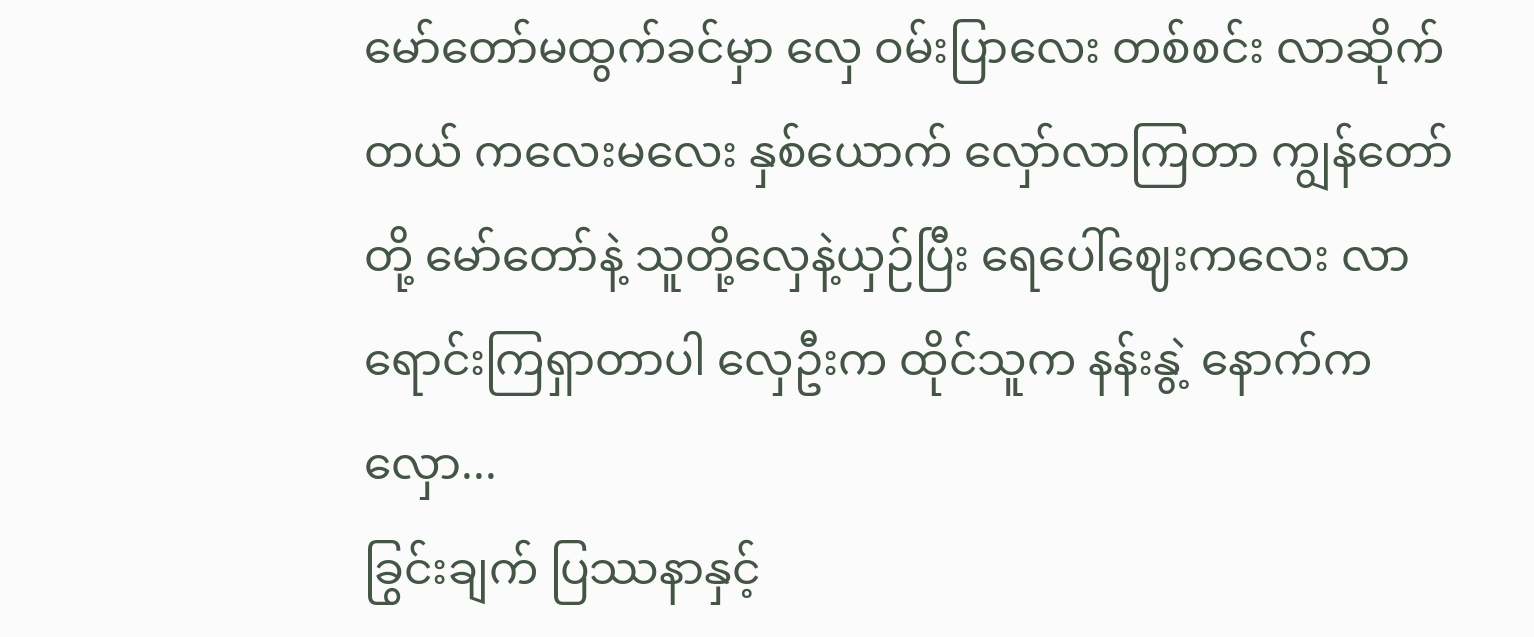မော်တော်မထွက်ခင်မှာ လှေ ဝမ်းပြာလေး တစ်စင်း လာဆိုက်တယ် ကလေးမလေး နှစ်ယောက် လှော်လာကြတာ ကျွန်တော်တို့ မော်တော်နဲ့ သူတို့လှေနဲ့ယှဉ်ပြီး ရေပေါ်ဈေးကလေး လာရောင်းကြရှာတာပါ လှေဦးက ထိုင်သူက နန်းနွဲ့ နောက်က လှော...
ခြွင်းချက် ပြဿနာနှင့်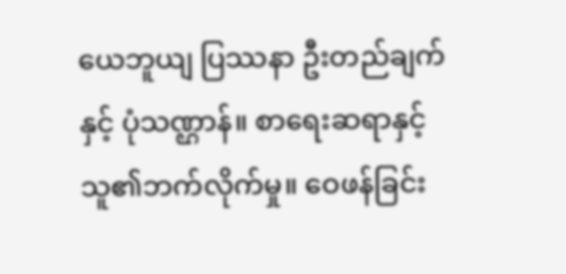ယေဘူယျ ပြဿနာ ဦးတည်ချက်နှင့် ပုံသဏ္ဌာန်။ စာရေးဆရာနှင့် သူ၏ဘက်လိုက်မှု။ ဝေဖန်ခြင်း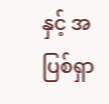နှင့် အပြစ်ရှာ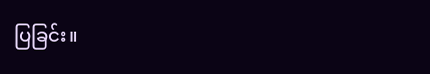ပြခြင်း။